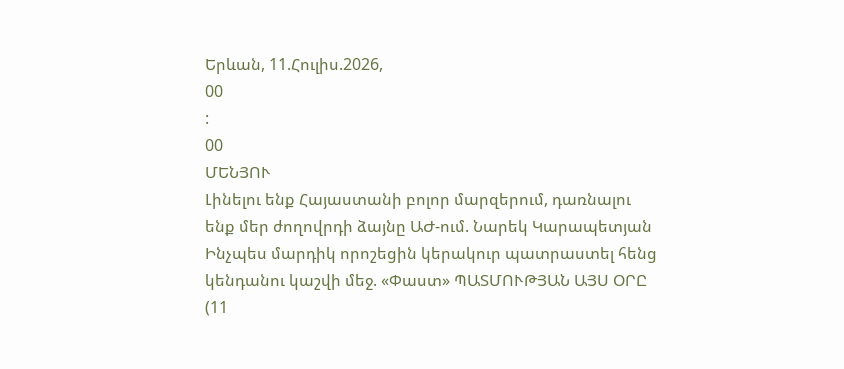Երևան, 11.Հուլիս.2026,
00
:
00
ՄԵՆՅՈՒ
Լինելու ենք Հայաստանի բոլոր մարզերում, դառնալու ենք մեր ժողովրդի ձայնը ԱԺ-ում. Նարեկ Կարապետյան Ինչպես մարդիկ որոշեցին կերակուր պատրաստել հենց կենդանու կաշվի մեջ. «Փաստ» ՊԱՏՄՈՒԹՅԱՆ ԱՅՍ ՕՐԸ (11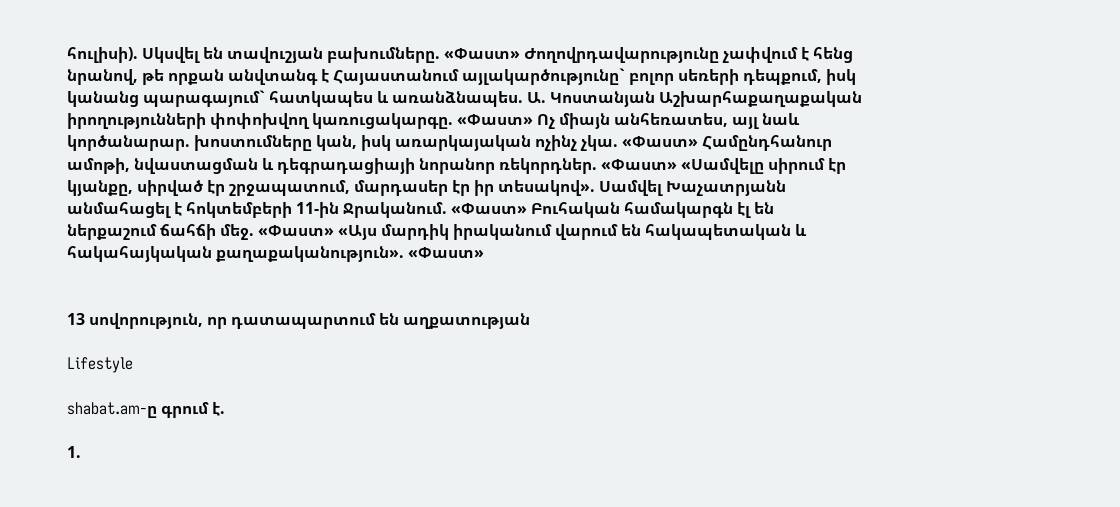հուլիսի). Սկսվել են տավուշյան բախումները. «Փաստ» Ժողովրդավարությունը չափվում է հենց նրանով, թե որքան անվտանգ է Հայաստանում այլակարծությունը` բոլոր սեռերի դեպքում, իսկ կանանց պարագայում` հատկապես և առանձնապես. Ա. Կոստանյան Աշխարհաքաղաքական իրողությունների փոփոխվող կառուցակարգը. «Փաստ» Ոչ միայն անհեռատես, այլ նաև կործանարար. խոստումները կան, իսկ առարկայական ոչինչ չկա. «Փաստ» Համընդհանուր ամոթի, նվաստացման և դեգրադացիայի նորանոր ռեկորդներ. «Փաստ» «Սամվելը սիրում էր կյանքը, սիրված էր շրջապատում, մարդասեր էր իր տեսակով». Սամվել Խաչատրյանն անմահացել է հոկտեմբերի 11-ին Ջրականում. «Փաստ» Բուհական համակարգն էլ են ներքաշում ճահճի մեջ. «Փաստ» «Այս մարդիկ իրականում վարում են հակապետական և հակահայկական քաղաքականություն». «Փաստ»


13 սովորություն, որ դատապարտում են աղքատության

Lifestyle

shabat.am-ը գրում է.

1.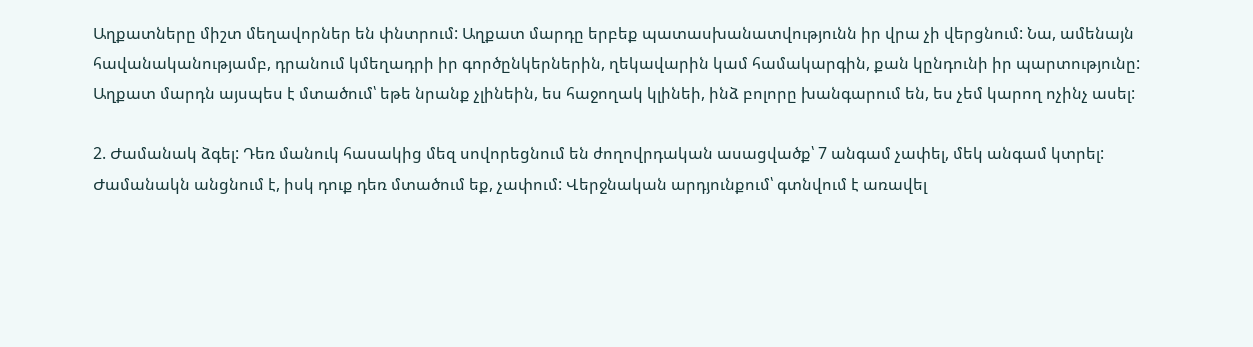Աղքատները միշտ մեղավորներ են փնտրում: Աղքատ մարդը երբեք պատասխանատվությունն իր վրա չի վերցնում: Նա, ամենայն հավանականությամբ, դրանում կմեղադրի իր գործընկերներին, ղեկավարին կամ համակարգին, քան կընդունի իր պարտությունը: Աղքատ մարդն այսպես է մտածում՝ եթե նրանք չլինեին, ես հաջողակ կլինեի, ինձ բոլորը խանգարում են, ես չեմ կարող ոչինչ ասել:

2. Ժամանակ ձգել: Դեռ մանուկ հասակից մեզ սովորեցնում են ժողովրդական ասացվածք՝ 7 անգամ չափել, մեկ անգամ կտրել: Ժամանակն անցնում է, իսկ դուք դեռ մտածում եք, չափում: Վերջնական արդյունքում՝ գտնվում է առավել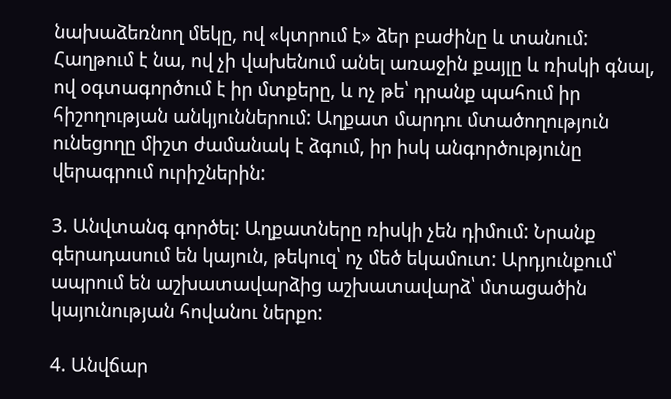նախաձեռնող մեկը, ով «կտրում է» ձեր բաժինը և տանում: Հաղթում է նա, ով չի վախենում անել առաջին քայլը և ռիսկի գնալ, ով օգտագործում է իր մտքերը, և ոչ թե՝ դրանք պահում իր հիշողության անկյուններում: Աղքատ մարդու մտածողություն ունեցողը միշտ ժամանակ է ձգում, իր իսկ անգործությունը վերագրում ուրիշներին:

3. Անվտանգ գործել: Աղքատները ռիսկի չեն դիմում: Նրանք գերադասում են կայուն, թեկուզ՝ ոչ մեծ եկամուտ: Արդյունքում՝ ապրում են աշխատավարձից աշխատավարձ՝ մտացածին կայունության հովանու ներքո:

4. Անվճար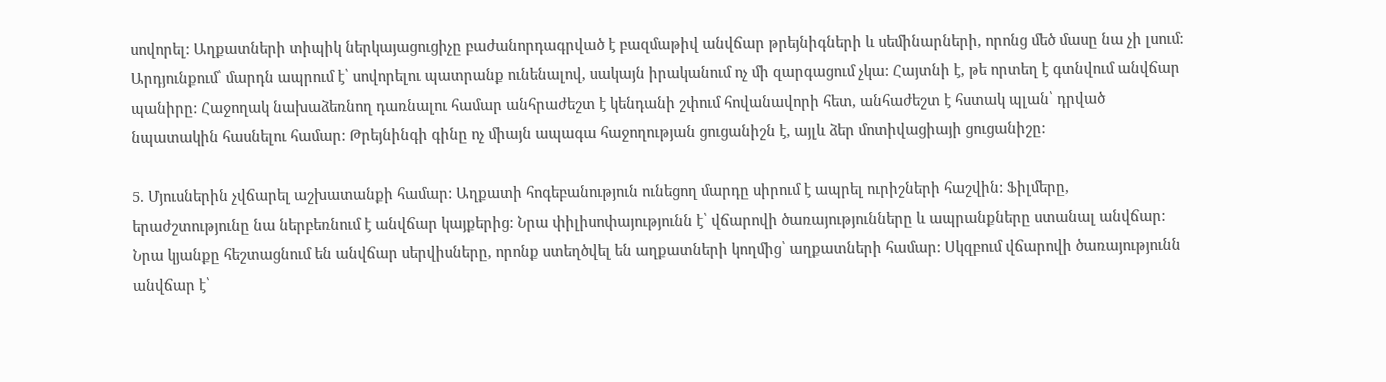սովորել: Աղքատների տիպիկ ներկայացուցիչը բաժանորդագրված է բազմաթիվ անվճար թրեյնիգների և սեմինարների, որոնց մեծ մասը նա չի լսում: Արդյունքում՝ մարդն ապրում է՝ սովորելու պատրանք ունենալով, սակայն իրականում ոչ մի զարգացում չկա: Հայտնի է, թե որտեղ է գտնվում անվճար պանիրը: Հաջողակ նախաձեռնող դառնալու համար անհրաժեշտ է կենդանի շփում հովանավորի հետ, անհաժեշտ է հստակ պլան՝ դրված նպատակին հասնելու համար: Թրեյնինգի գինը ոչ միայն ապագա հաջողության ցուցանիշն է, այլև ձեր մոտիվացիայի ցուցանիշը:

5. Մյուսներին չվճարել աշխատանքի համար: Աղքատի հոգեբանություն ունեցող մարդը սիրում է ապրել ուրիշների հաշվին: Ֆիլմերը, երաժշտությունը նա ներբեռնում է անվճար կայքերից: Նրա փիլիսոփայությունն է՝ վճարովի ծառայությունները և ապրանքները ստանալ անվճար: Նրա կյանքը հեշտացնում են անվճար սերվիսները, որոնք ստեղծվել են աղքատների կողմից՝ աղքատների համար: Սկզբում վճարովի ծառայությունն անվճար է՝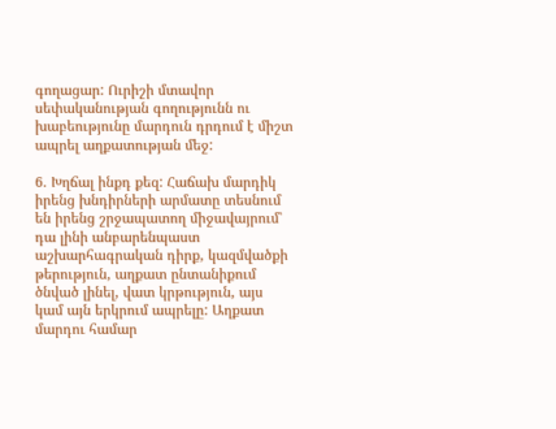գողացար: Ուրիշի մտավոր սեփականության գողությունն ու խաբեությունը մարդուն դրդում է միշտ ապրել աղքատության մեջ:

6. Խղճալ ինքդ քեզ: Հաճախ մարդիկ իրենց խնդիրների արմատը տեսնում են իրենց շրջապատող միջավայրում՝ դա լինի անբարենպաստ աշխարհագրական դիրք, կազմվածքի թերություն, աղքատ ընտանիքում ծնված լինել, վատ կրթություն, այս կամ այն երկրում ապրելը: Աղքատ մարդու համար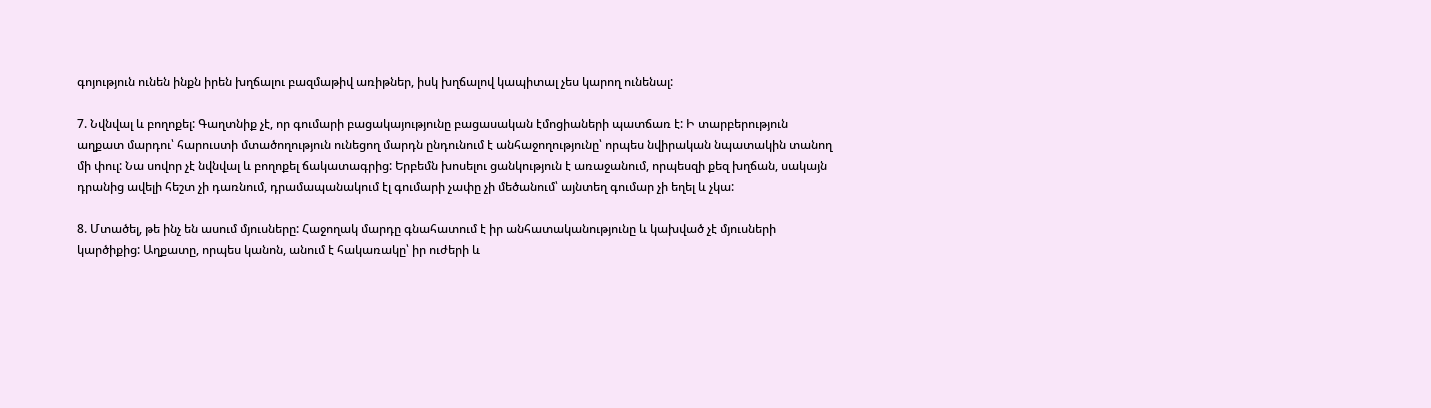գոյություն ունեն ինքն իրեն խղճալու բազմաթիվ առիթներ, իսկ խղճալով կապիտալ չես կարող ունենալ:

7. Նվնվալ և բողոքել: Գաղտնիք չէ, որ գումարի բացակայությունը բացասական էմոցիաների պատճառ է: Ի տարբերություն աղքատ մարդու՝ հարուստի մտածողություն ունեցող մարդն ընդունում է անհաջողությունը՝ որպես նվիրական նպատակին տանող մի փուլ: Նա սովոր չէ նվնվալ և բողոքել ճակատագրից: Երբեմն խոսելու ցանկություն է առաջանում, որպեսզի քեզ խղճան, սակայն դրանից ավելի հեշտ չի դառնում, դրամապանակում էլ գումարի չափը չի մեծանում՝ այնտեղ գումար չի եղել և չկա:

8. Մտածել, թե ինչ են ասում մյուսները: Հաջողակ մարդը գնահատում է իր անհատականությունը և կախված չէ մյուսների կարծիքից: Աղքատը, որպես կանոն, անում է հակառակը՝ իր ուժերի և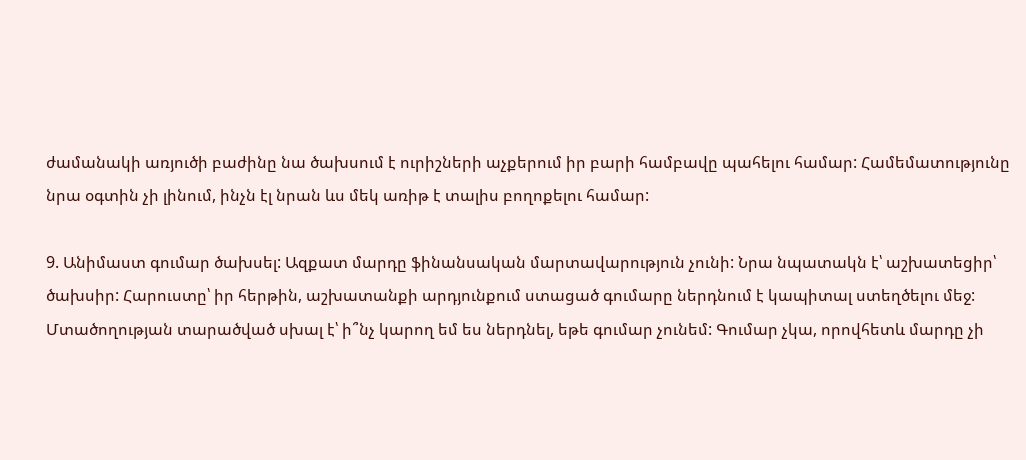ժամանակի առյուծի բաժինը նա ծախսում է ուրիշների աչքերում իր բարի համբավը պահելու համար: Համեմատությունը նրա օգտին չի լինում, ինչն էլ նրան ևս մեկ առիթ է տալիս բողոքելու համար:

9. Անիմաստ գումար ծախսել: Ազքատ մարդը ֆինանսական մարտավարություն չունի: Նրա նպատակն է՝ աշխատեցիր՝ ծախսիր: Հարուստը՝ իր հերթին, աշխատանքի արդյունքում ստացած գումարը ներդնում է կապիտալ ստեղծելու մեջ: Մտածողության տարածված սխալ է՝ ի՞նչ կարող եմ ես ներդնել, եթե գումար չունեմ: Գումար չկա, որովհետև մարդը չի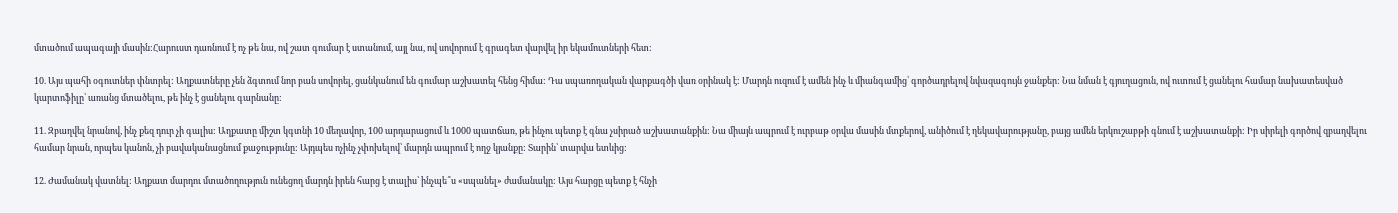մտածում ապագայի մասին:Հարուստ դառնում է ոչ թե նա, ով շատ գումար է ստանում, այլ նա, ով սովորում է գրագետ վարվել իր եկամուտների հետ:

10. Այս պահի օգուտներ փնտրել: Աղքատները չեն ձգտում նոր բան սովորել, ցանկանում են գումար աշխատել հենց հիմա: Դա սպառողական վարքագծի վառ օրինակ է: Մարդն ուզում է ամեն ինչ և միանգամից՝ գործադրելով նվազագույն ջանքեր: Նա նման է գյուղացուն, ով ուտում է ցանելու համար նախատեսված կարտոֆիլը՝ առանց մտածելու, թե ինչ է ցանելու գարնանը:

11. Զբաղվել նրանով, ինչ քեզ դուր չի գալիս: Աղքատը միշտ կգտնի 10 մեղավոր, 100 արդարացում և 1000 պատճառ, թե ինչու պետք է գնա չսիրած աշխատանքին: Նա միայն ապրում է ուրբաթ օրվա մասին մտքերով, անիծում է ղեկավարությանը, բայց ամեն երկուշաբթի գնում է աշխատանքի: Իր սիրելի գործով զբաղվելու համար նրան, որպես կանոն, չի բավականացնում քաջությունը: Այդպես ոչինչ չփոխելով՝ մարդն ապրում է ողջ կյանքը: Տարին՝ տարվա ետևից:

12. Ժամանակ վատնել: Աղքատ մարդու մտածողություն ունեցող մարդն իրեն հարց է տալիս՝ ինչպե՞ս «սպանել» ժամանակը: Այս հարցը պետք է հնչի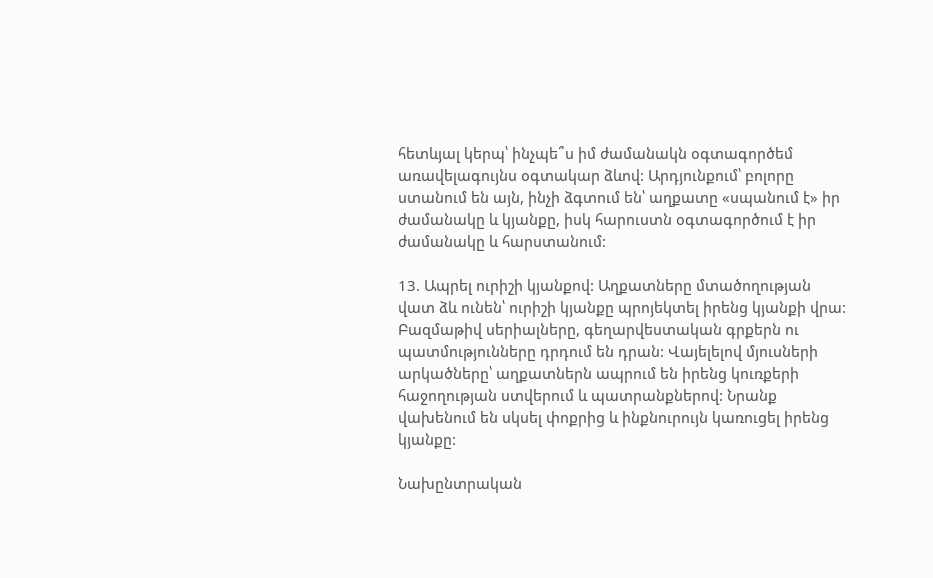հետևյալ կերպ՝ ինչպե՞ս իմ ժամանակն օգտագործեմ առավելագույնս օգտակար ձևով: Արդյունքում՝ բոլորը ստանում են այն, ինչի ձգտում են՝ աղքատը «սպանում է» իր ժամանակը և կյանքը, իսկ հարուստն օգտագործում է իր ժամանակը և հարստանում:

13. Ապրել ուրիշի կյանքով: Աղքատները մտածողության վատ ձև ունեն՝ ուրիշի կյանքը պրոյեկտել իրենց կյանքի վրա: Բազմաթիվ սերիալները, գեղարվեստական գրքերն ու պատմությունները դրդում են դրան: Վայելելով մյուսների արկածները՝ աղքատներն ապրում են իրենց կուռքերի հաջողության ստվերում և պատրանքներով: Նրանք վախենում են սկսել փոքրից և ինքնուրույն կառուցել իրենց կյանքը:

Նախընտրական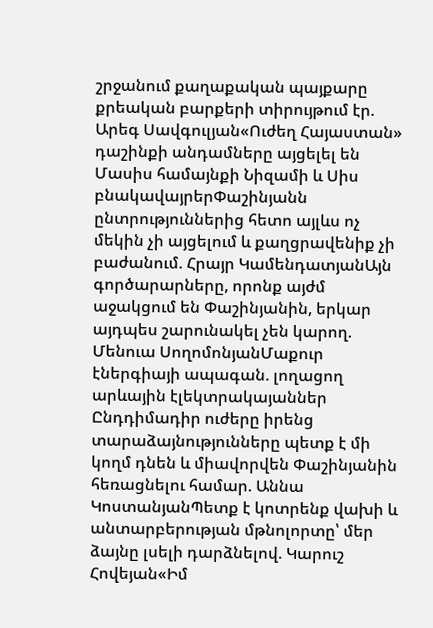շրջանում քաղաքական պայքարը քրեական բարքերի տիրույթում էր. Արեգ Սավգուլյան«Ուժեղ Հայաստան» դաշինքի անդամները այցելել են Մասիս համայնքի Նիզամի և Սիս բնակավայրերՓաշինյանն ընտրություններից հետո այլևս ոչ մեկին չի այցելում և քաղցրավենիք չի բաժանում. Հրայր ԿամենդատյանԱյն գործարարները, որոնք այժմ աջակցում են Փաշինյանին, երկար այդպես շարունակել չեն կարող. Մենուա ՍողոմոնյանՄաքուր էներգիայի ապագան. լողացող արևային էլեկտրակայաններ Ընդդիմադիր ուժերը իրենց տարաձայնությունները պետք է մի կողմ դնեն և միավորվեն Փաշինյանին հեռացնելու համար. Աննա ԿոստանյանՊետք է կոտրենք վախի և անտարբերության մթնոլորտը՝ մեր ձայնը լսելի դարձնելով. Կարուշ Հովեյան«Իմ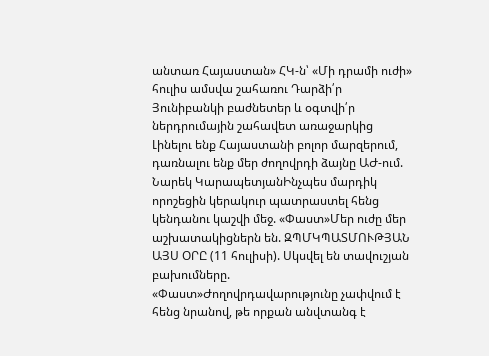անտառ Հայաստան» ՀԿ-ն՝ «Մի դրամի ուժի» հուլիս ամսվա շահառու Դարձի՛ր Յունիբանկի բաժնետեր և օգտվի՛ր ներդրումային շահավետ առաջարկից Լինելու ենք Հայաստանի բոլոր մարզերում, դառնալու ենք մեր ժողովրդի ձայնը ԱԺ-ում. Նարեկ ԿարապետյանԻնչպես մարդիկ որոշեցին կերակուր պատրաստել հենց կենդանու կաշվի մեջ. «Փաստ»Մեր ուժը մեր աշխատակիցներն են. ԶՊՄԿՊԱՏՄՈՒԹՅԱՆ ԱՅՍ ՕՐԸ (11 հուլիսի). Սկսվել են տավուշյան բախումները. «Փաստ»Ժողովրդավարությունը չափվում է հենց նրանով, թե որքան անվտանգ է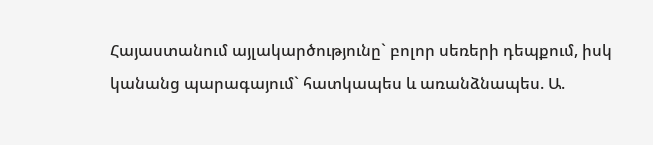Հայաստանում այլակարծությունը` բոլոր սեռերի դեպքում, իսկ կանանց պարագայում` հատկապես և առանձնապես. Ա.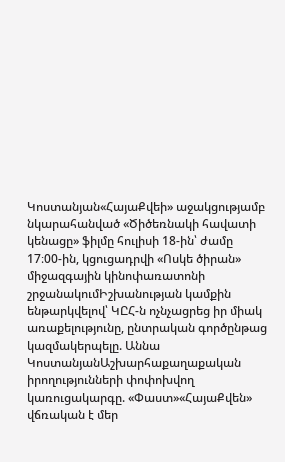Կոստանյան«ՀայաՔվեի» աջակցությամբ նկարահանված «Ծիծեռնակի հավատի կենացը» ֆիլմը հուլիսի 18-ին՝ ժամը 17։00-ին, կցուցադրվի «Ոսկե ծիրան» միջազգային կինոփառատոնի շրջանակումԻշխանության կամքին ենթարկվելով՝ ԿԸՀ-ն ոչնչացրեց իր միակ առաքելությունը, ընտրական գործընթաց կազմակերպելը. Աննա ԿոստանյանԱշխարհաքաղաքական իրողությունների փոփոխվող կառուցակարգը. «Փաստ»«ՀայաՔվեն» վճռական է մեր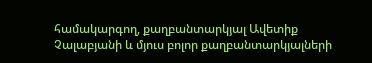համակարգող, քաղբանտարկյալ Ավետիք Չալաբյանի և մյուս բոլոր քաղբանտարկյալների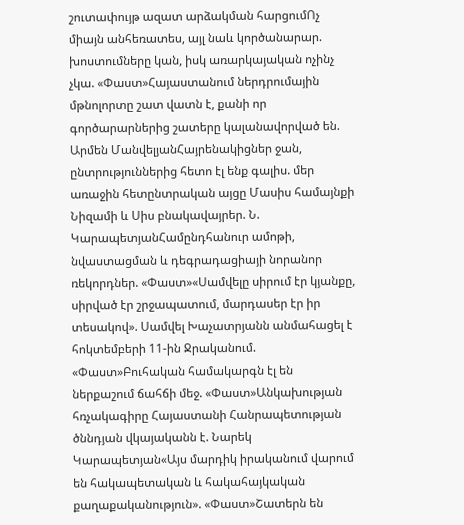շուտափույթ ազատ արձակման հարցումՈչ միայն անհեռատես, այլ նաև կործանարար. խոստումները կան, իսկ առարկայական ոչինչ չկա. «Փաստ»Հայաստանում ներդրումային մթնոլորտը շատ վատն է, քանի որ գործարարներից շատերը կալանավորված են. Արմեն ՄանվելյանՀայրենակիցներ ջան, ընտրություններից հետո էլ ենք գալիս. մեր առաջին հետընտրական այցը Մասիս համայնքի Նիզամի և Սիս բնակավայրեր. Ն. ԿարապետյանՀամընդհանուր ամոթի, նվաստացման և դեգրադացիայի նորանոր ռեկորդներ. «Փաստ»«Սամվելը սիրում էր կյանքը, սիրված էր շրջապատում, մարդասեր էր իր տեսակով». Սամվել Խաչատրյանն անմահացել է հոկտեմբերի 11-ին Ջրականում. «Փաստ»Բուհական համակարգն էլ են ներքաշում ճահճի մեջ. «Փաստ»Անկախության հռչակագիրը Հայաստանի Հանրապետության ծննդյան վկայականն է. Նարեկ Կարապետյան«Այս մարդիկ իրականում վարում են հակապետական և հակահայկական քաղաքականություն». «Փաստ»Շատերն են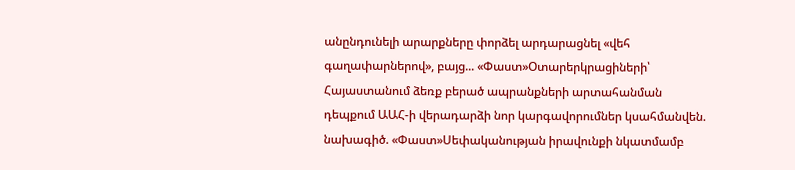անընդունելի արարքները փորձել արդարացնել «վեհ գաղափարներով», բայց... «Փաստ»Օտարերկրացիների՝ Հայաստանում ձեռք բերած ապրանքների արտահանման դեպքում ԱԱՀ-ի վերադարձի նոր կարգավորումներ կսահմանվեն. նախագիծ. «Փաստ»Սեփականության իրավունքի նկատմամբ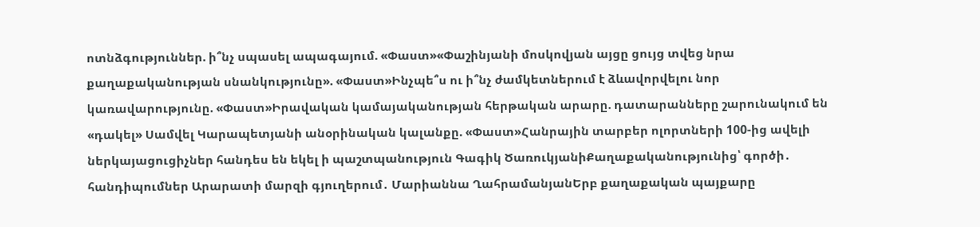ոտնձգություններ. ի՞նչ սպասել ապագայում. «Փաստ»«Փաշինյանի մոսկովյան այցը ցույց տվեց նրա քաղաքականության սնանկությունը». «Փաստ»Ինչպե՞ս ու ի՞նչ ժամկետներում է ձևավորվելու նոր կառավարությունը. «Փաստ»Իրավական կամայականության հերթական արարը. դատարանները շարունակում են «դակել» Սամվել Կարապետյանի անօրինական կալանքը. «Փաստ»Հանրային տարբեր ոլորտների 100-ից ավելի ներկայացուցիչներ հանդես են եկել ի պաշտպանություն Գագիկ ԾառուկյանիՔաղաքականությունից՝ գործի․ հանդիպումներ Արարատի մարզի գյուղերում․ Մարիաննա ՂահրամանյանԵրբ քաղաքական պայքարը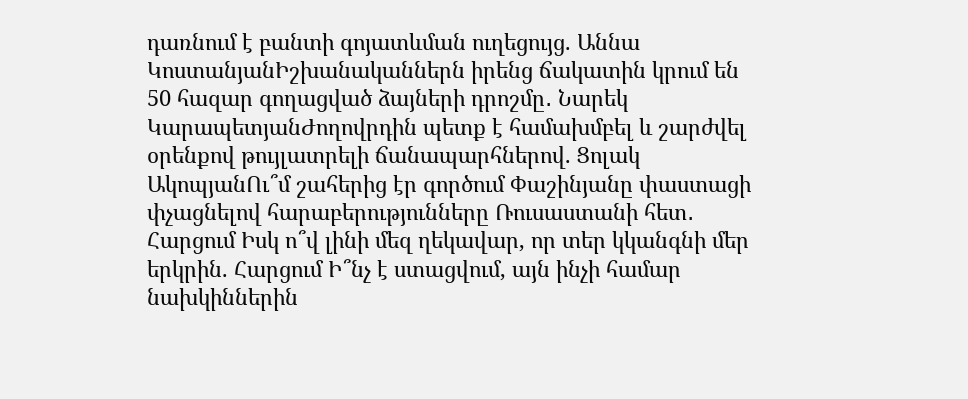դառնում է բանտի գոյատևման ուղեցույց. Աննա ԿոստանյանԻշխանականներն իրենց ճակատին կրում են 50 հազար գողացված ձայների դրոշմը․ Նարեկ ԿարապետյանԺողովրդին պետք է համախմբել և շարժվել օրենքով թույլատրելի ճանապարհներով. Ցոլակ ԱկոպյանՈւ՞մ շահերից էր գործում Փաշինյանը փաստացի փչացնելով հարաբերությունները Ռուսաստանի հետ․ Հարցում Իսկ ո՞վ լինի մեզ ղեկավար, որ տեր կկանգնի մեր երկրին. Հարցում Ի՞նչ է ստացվում, այն ինչի համար նախկիններին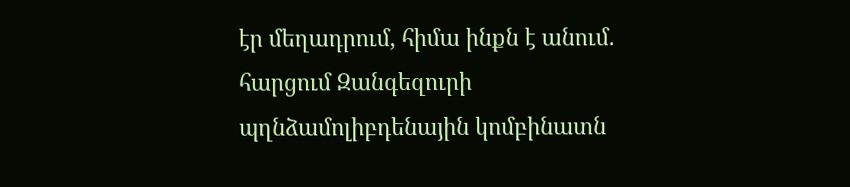էր մեղադրում, հիմա ինքն է անում. հարցում Զանգեզուրի պղնձամոլիբդենային կոմբինատն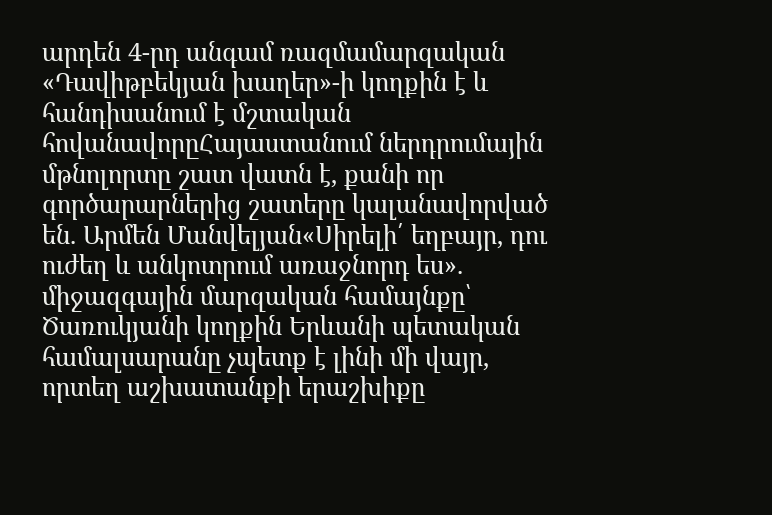արդեն 4-րդ անգամ ռազմամարզական «Դավիթբեկյան խաղեր»-ի կողքին է և հանդիսանում է մշտական հովանավորըՀայաստանում ներդրումային մթնոլորտը շատ վատն է, քանի որ գործարարներից շատերը կալանավորված են. Արմեն Մանվելյան«Սիրելի՛ եղբայր, դու ուժեղ և անկոտրում առաջնորդ ես». միջազգային մարզական համայնքը՝ Ծառուկյանի կողքին Երևանի պետական համալսարանը չպետք է լինի մի վայր, որտեղ աշխատանքի երաշխիքը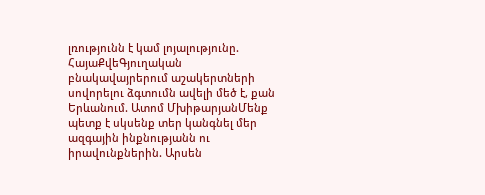լռությունն է կամ լոյալությունը. ՀայաՔվեԳյուղական բնակավայրերում աշակերտների սովորելու ձգտումն ավելի մեծ է, քան Երևանում. Ատոմ ՄխիթարյանՄենք պետք է սկսենք տեր կանգնել մեր ազգային ինքնությանն ու իրավունքներին. Արսեն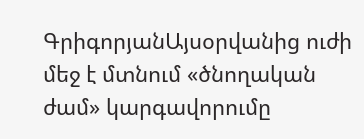ԳրիգորյանԱյսօրվանից ուժի մեջ է մտնում «ծնողական ժամ» կարգավորումը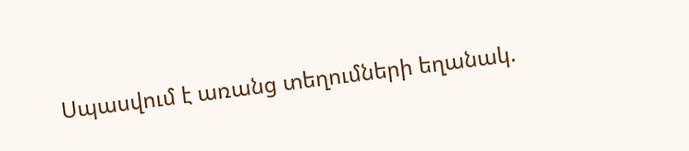Սպասվում է առանց տեղումների եղանակ.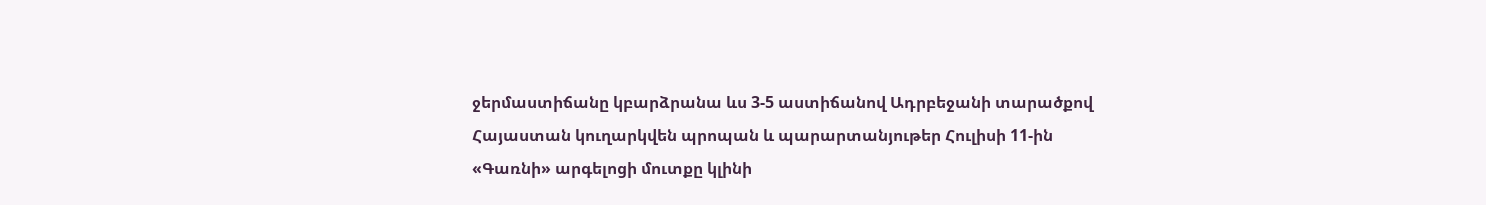ջերմաստիճանը կբարձրանա ևս 3-5 աստիճանով Ադրբեջանի տարածքով Հայաստան կուղարկվեն պրոպան և պարարտանյութեր Հուլիսի 11-ին «Գառնի» արգելոցի մուտքը կլինի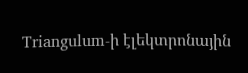Triangulum-ի էլեկտրոնային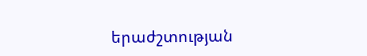երաժշտության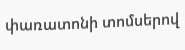փառատոնի տոմսերով